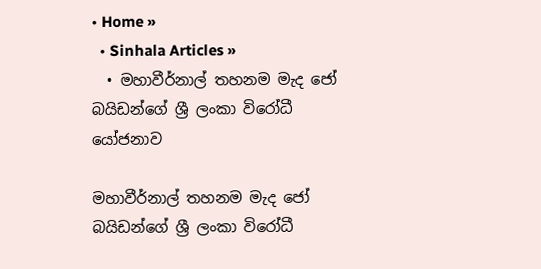• Home »
  • Sinhala Articles »
  • මහාවීර්නාල් තහනම මැද ජෝ බයිඩන්ගේ ශ්‍රී ලංකා විරෝධී යෝජනාව

මහාවීර්නාල් තහනම මැද ජෝ බයිඩන්ගේ ශ්‍රී ලංකා විරෝධී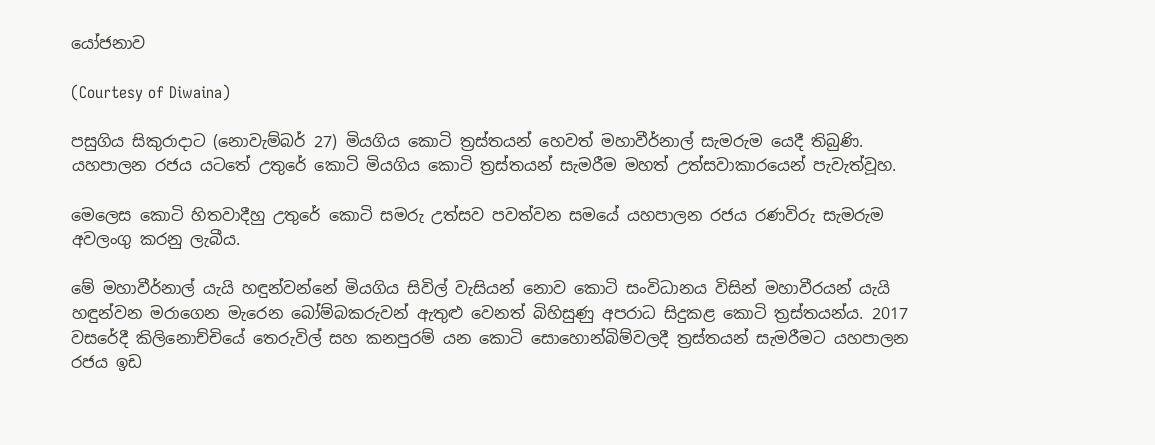යෝජනාව

(Courtesy of Diwaina)

පසුගිය සිකුරාදාට (නොවැම්බර් 27) මියගිය කොටි ත්‍රස්තයන් හෙවත් මහාවීර්නාල් සැමරුම යෙදී තිබුණි. යහපාලන රජය යටතේ උතුරේ කොටි මියගිය කොටි ත්‍රස්තයන් සැමරීම මහත් උත්සවාකාරයෙන් පැවැත්වූහ.

මෙලෙස කොටි හිතවාදීහු උතුරේ කොටි සමරු උත්සව පවත්වන සමයේ යහපාලන රජය රණවිරු සැමරුම අවලංගු කරනු ලැබීය.

මේ මහාවීර්නාල් යැයි හඳුන්වන්නේ මියගිය සිවිල් වැසියන් නොව කොටි සංවිධානය විසින් මහාවීරයන් යැයි හඳුන්වන මරාගෙන මැරෙන බෝම්බකරුවන් ඇතුළු වෙනත් බිහිසුණු අපරාධ සිදුකළ කොටි ත්‍රස්තයන්ය. 2017 වසරේදී කිලිනොච්චියේ තෙරුවිල් සහ කනපුරම් යන කොටි සොහොන්බිම්වලදී ත්‍රස්තයන් සැමරීමට යහපාලන රජය ඉඩ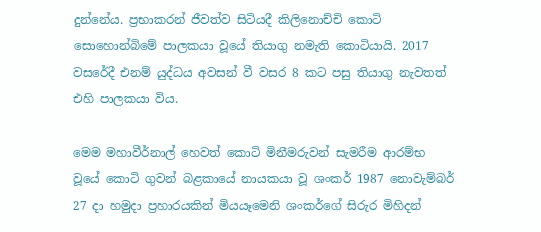දුන්නේය. ප්‍රභාකරන් ජීවත්ව සිටියදී කිලිනොච්චි කොටි සොහොන්බිමේ පාලකයා වූයේ තියාගු නමැති කොටියායි. 2017 වසරේදී එනම් යුද්ධය අවසන් වී වසර 8 කට පසු තියාගු නැවතත් එහි පාලකයා විය.

මෙම මහාවීර්නාල් හෙවත් කොටි මිනීමරුවන් සැමරීම ආරම්භ වූයේ කොටි ගුවන් බළකායේ නායකයා වූ ශංකර් 1987 නොවැම්බර් 27 දා හමුදා ප්‍රහාරයකින් මියයෑමෙනි ශංකර්ගේ සිරුර මිහිදන්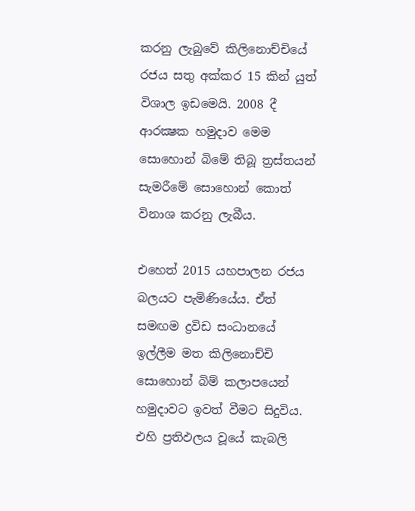කරනු ලැබුවේ කිලිනොච්චියේ රජය සතු අක්කර 15 කින් යුත් විශාල ඉඩමෙයි. 2008 දී ආරක්‍ෂක හමුදාව මෙම සොහොන් බිමේ තිබූ ත්‍රස්තයන් සැමරීමේ සොහොන් කොත් විනාශ කරනු ලැබීය.

එහෙත් 2015 යහපාලන රජය බලයට පැමිණියේය. ඒත් සමඟම ද්‍රවිඩ සංධානයේ ඉල්ලීම මත කිලිනොච්චි සොහොන් බිම් කලාපයෙන් හමුදාවට ඉවත් වීමට සිදුවිය. එහි ප්‍රතිඵලය වූයේ කැබලි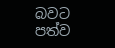බවට පත්ව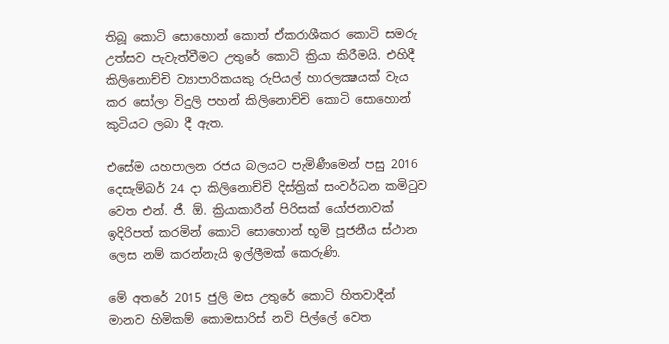තිබූ කොටි සොහොන් කොත් ඒකරාශීකර කොටි සමරු උත්සව පැවැත්වීමට උතුරේ කොටි ක්‍රියා කිරීමයි. එහිදී කිලිනොච්චි ව්‍යාපාරිකයකු රුපියල් හාරලක්‍ෂයක් වැය කර සෝලා විදුලි පහන් කිලිනොච්චි කොටි සොහොන් කුටියට ලබා දී ඇත.

එසේම යහපාලන රජය බලයට පැමිණීමෙන් පසු 2016 දෙසැම්බර් 24 දා කිලිනොච්චි දිස්ත්‍රික් සංවර්ධන කමිටුව වෙත එන්. ජී. ඕ. ක්‍රියාකාරීන් පිරිසක් යෝජනාවක් ඉදිරිපත් කරමින් කොටි සොහොන් භූමි පූජනීය ස්ථාන ලෙස නම් කරන්නැයි ඉල්ලීමක් කෙරුණි.

මේ අතරේ 2015 ජුලි මස උතුරේ කොටි හිතවාදීන් මානව හිමිකම් කොමසාරිස් නවි පිල්ලේ වෙත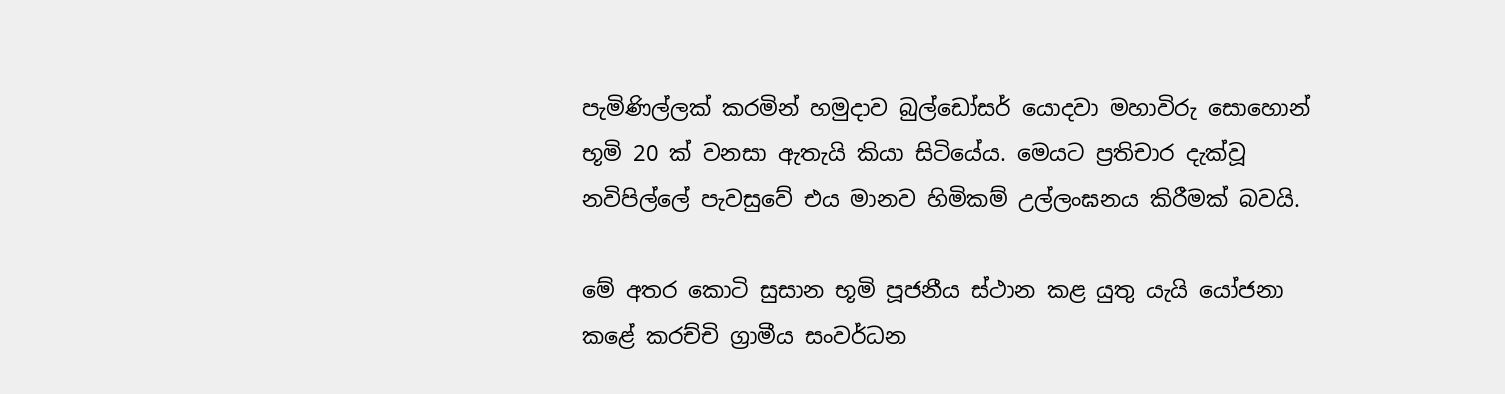පැමිණිල්ලක් කරමින් හමුදාව බුල්ඩෝසර් යොදවා මහාවිරු සොහොන් භූමි 20 ක් වනසා ඇතැයි කියා සිටියේය. මෙයට ප්‍රතිචාර දැක්වූ නවිපිල්ලේ පැවසුවේ එය මානව හිමිකම් උල්ලංඝනය කිරීමක් බවයි.

මේ අතර කොටි සුසාන භූමි පූජනීය ස්ථාන කළ යුතු යැයි යෝජනා කළේ කරච්චි ග්‍රාමීය සංවර්ධන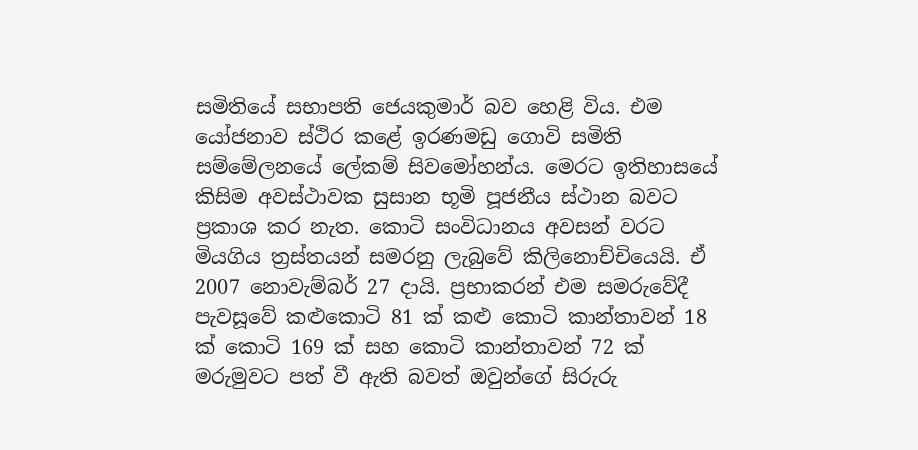සමිතියේ සභාපති ජෙයකුමාර් බව හෙළි විය. එම යෝජනාව ස්ථිර කළේ ඉරණමඩු ගොවි සමිති සම්මේලනයේ ලේකම් සිවමෝහන්ය. මෙරට ඉතිහාසයේ කිසිම අවස්ථාවක සුසාන භූමි පූජනීය ස්ථාන බවට ප්‍රකාශ කර නැත. කොටි සංවිධානය අවසන් වරට මියගිය ත්‍රස්තයන් සමරනු ලැබුවේ කිලිනොච්චියෙයි. ඒ 2007 නොවැම්බර් 27 දායි. ප්‍රභාකරන් එම සමරුවේදී පැවසූවේ කළුකොටි 81 ක් කළු කොටි කාන්තාවන් 18 ක් කොටි 169 ක් සහ කොටි කාන්තාවන් 72 ක් මරුමුවට පත් වී ඇති බවත් ඔවුන්ගේ සිරුරු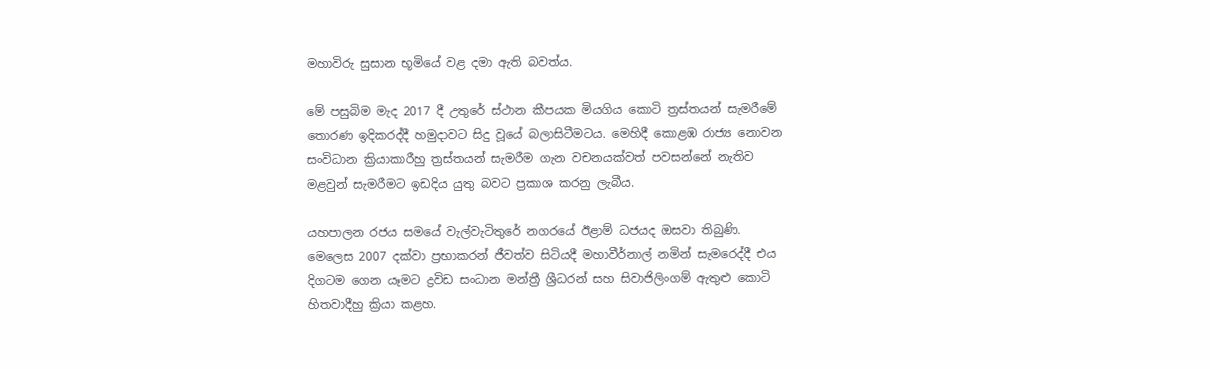මහාවිරු සුසාන භූමියේ වළ දමා ඇති බවත්ය.

මේ පසුබිම මැද 2017 දී උතුරේ ස්ථාන කීපයක මියගිය කොටි ත්‍රස්තයන් සැමරීමේ තොරණ ඉදිකරද්දී හමුදාවට සිදු වූයේ බලාසිටීමටය. මෙහිදී කොළඹ රාජ්‍ය නොවන සංවිධාන ක්‍රියාකාරීහු ත්‍රස්තයන් සැමරීම ගැන වචනයක්වත් පවසන්නේ නැතිව මළවුන් සැමරීමට ඉඩදිය යුතු බවට ප්‍රකාශ කරනු ලැබීය.

යහපාලන රජය සමයේ වැල්වැටිතුරේ නගරයේ ඊළාම් ධජයද ඔසවා තිබුණි. මෙලෙස 2007 දක්වා ප්‍රභාකරන් ජීවත්ව සිටියදී මහාවීර්නාල් නමින් සැමරෙද්දී එය දිගටම ගෙන යෑමට ද්‍රවිඩ සංධාන මන්ත්‍රී ශ්‍රීධරන් සහ සිවාජිලිංගම් ඇතුළු කොටි හිතවාදීහු ක්‍රියා කළහ.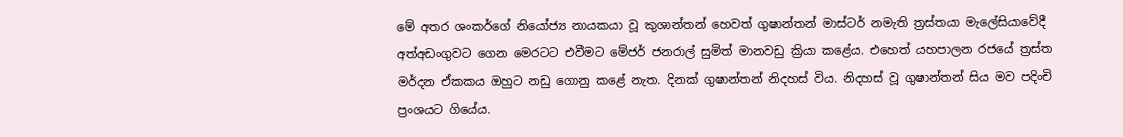මේ අතර ශංකර්ගේ නියෝජ්‍ය නායකයා වූ කුශාන්තන් හෙවත් ගුෂාන්තන් මාස්ටර් නමැති ත්‍රස්තයා මැලේසියාවේදී අත්අඩංගුවට ගෙන මෙරටට එවීමට මේජර් ජනරාල් සුමිත් මානවඩු ක්‍රියා කළේය. එහෙත් යහපාලන රජයේ ත්‍රස්ත මර්දන ඒකකය ඔහුට නඩු ගොනු කළේ නැත. දිනක් ගුෂාන්තන් නිදහස් විය. නිදහස් වූ ගුෂාන්තන් සිය මව පදිංචි ප්‍රංශයට ගියේය.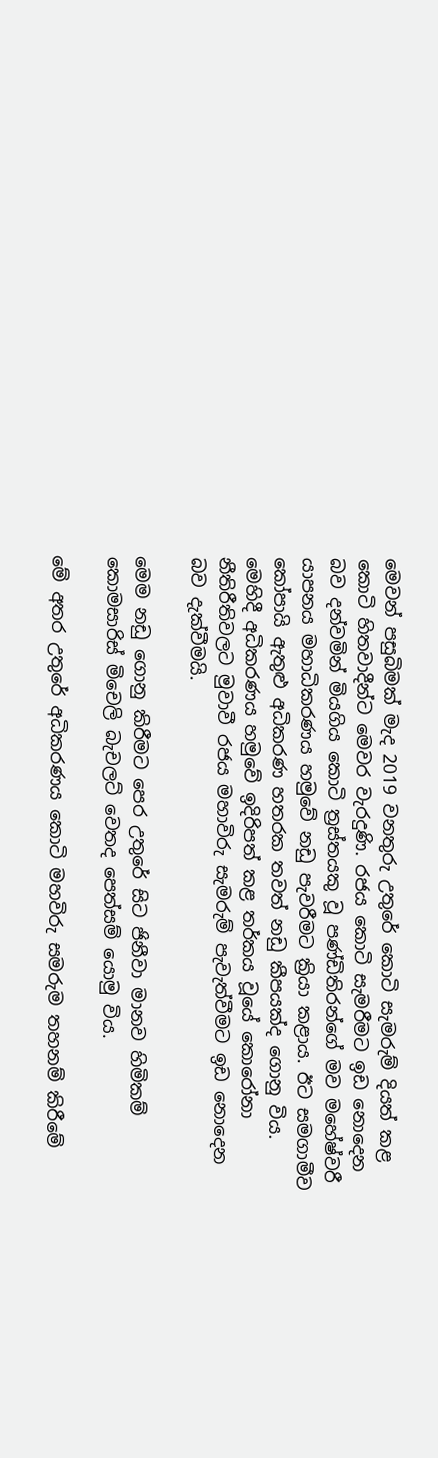මෙවන් පසුබිමක් මැද 2019 වනතුරු උතුරේ කොටි සැමරුම් දියත් කළ කොටි හිතවාදීන්ට මෙවර වැරදුණි. රජය කොටි සැමරීමට ඉඩ නොදෙන බව දන්වමින් මියගිය කොටි ත්‍රස්තයකු වූ පණ්ඩිතිරන්ගේ මව මහේෂ්වරී යාපනය මහාධිකරණය හමුවේ නඩු පැවරීමට ක්‍රියා කළාය. ඊට සමගාමීව කෝපායි ඇතුළු අධිකරණ හතරක තවත් නඩු කීපයක්ද ගොනු විය. මෙහිදී අධිකරණය හමුවේ ඉදිරිපත් කළ තර්කය වූයේ කොරෝනා නීතිරීතිවලට මුවාවී රජය මහාවිරු සැමරුම් පැවැත්වීමට ඉඩ නොදෙන බව දැක්වීමයි.

මෙම නඩු ගොනු කිරීමට පෙර උතුරේ සිට ජිනීවා මානව හිමිකම් කොමසාරිස් මිචෙලි බැචලට් වෙතද පෙත්සම් යොමු විය.

මේ අතර උතුරේ අධිකරණය කොටි මහවිරු සමරුම තහනම් කිරීමේ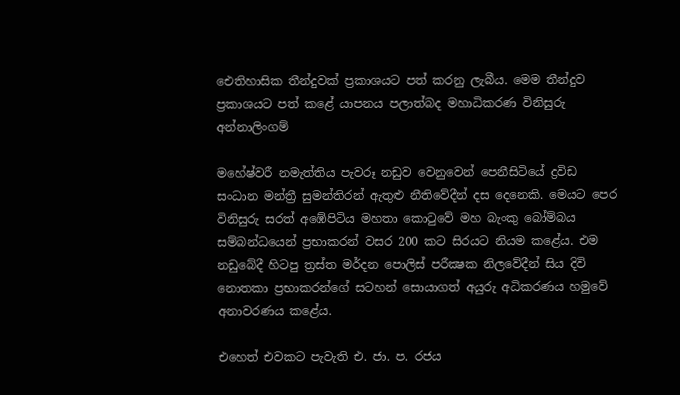ඓතිහාසික තීන්දුවක් ප්‍රකාශයට පත් කරනු ලැබීය. මෙම තීන්දුව ප්‍රකාශයට පත් කළේ යාපනය පලාත්බද මහාධිකරණ විනිසුරු අන්නාලිංගම්

මහේෂ්වරී නමැත්තිය පැවරූ නඩුව වෙනුවෙන් පෙනීසිටියේ ද්‍රවිඩ සංධාන මන්ත්‍රී සුමන්තිරන් ඇතුළු නීතිවේදීන් දස දෙනෙකි. මෙයට පෙර විනිසුරු සරත් අඹේපිටිය මහතා කොටුවේ මහ බැංකු බෝම්බය සම්බන්ධයෙන් ප්‍රභාකරන් වසර 200 කට සිරයට නියම කළේය. එම නඩුබේදී හිටපු ත්‍රස්ත මර්දන පොලිස් පරීක්‍ෂක නිලවේදීන් සිය දිවි නොතකා ප්‍රභාකරන්ගේ සටහන් සොයාගත් අයුරු අධිකරණය හමුවේ අනාවරණය කළේය.

එහෙත් එවකට පැවැති එ. ජා. ප. රජය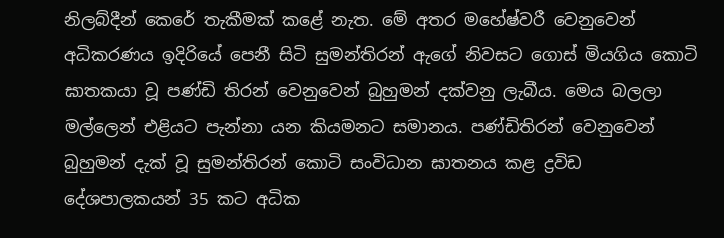නිලබ්දීන් කෙරේ තැකීමක් කළේ නැත. මේ අතර මහේෂ්වරී වෙනුවෙන් අධිකරණය ඉදිරියේ පෙනී සිටි සුමන්තිරන් ඇගේ නිවසට ගොස් මියගිය කොටි ඝාතකයා වූ පණ්ඩි තිරන් වෙනුවෙන් බුහුමන් දක්වනු ලැබීය. මෙය බලලා මල්ලෙන් එළියට පැන්නා යන කියමනට සමානය. පණ්ඩිතිරන් වෙනුවෙන් බුහුමන් දැක් වූ සුමන්තිරන් කොටි සංවිධාන ඝාතනය කළ ද්‍රවිඩ දේශපාලකයන් 35 කට අධික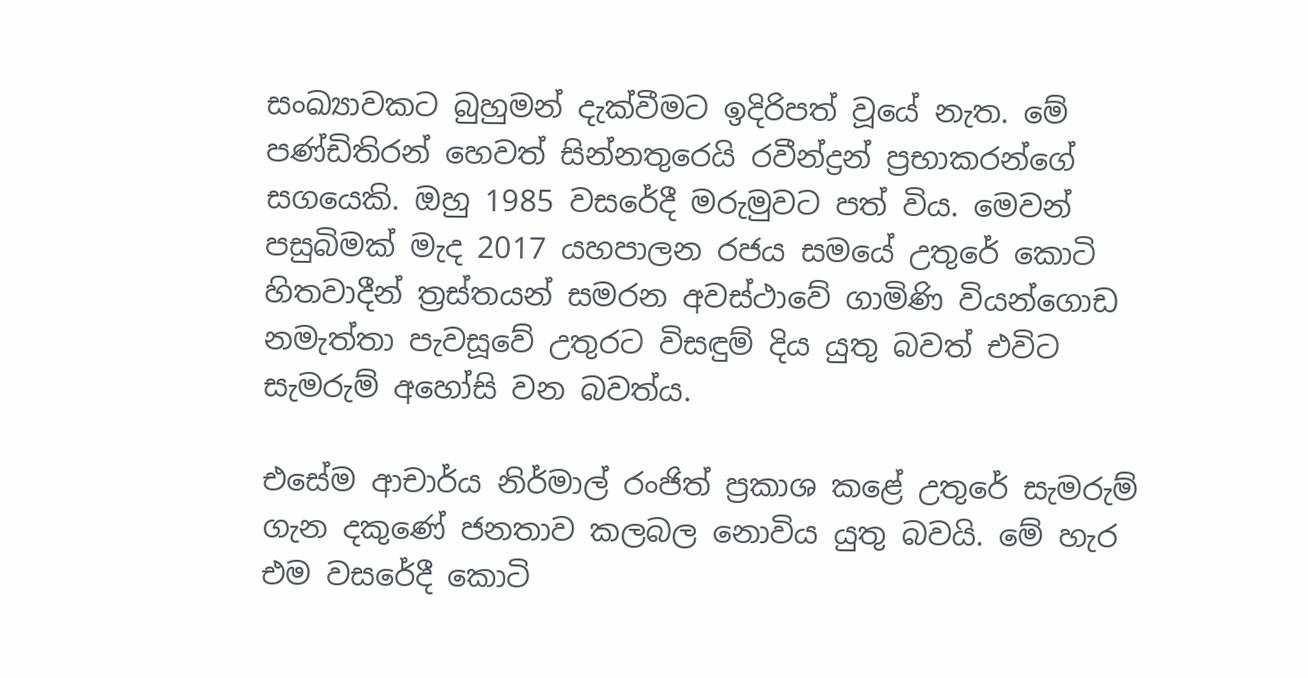සංඛ්‍යාවකට බුහුමන් දැක්වීමට ඉදිරිපත් වූයේ නැත. මේ පණ්ඩිතිරන් හෙවත් සින්නතුරෙයි රවීන්ද්‍රන් ප්‍රභාකරන්ගේ සගයෙකි. ඔහු 1985 වසරේදී මරුමුවට පත් විය. මෙවන් පසුබිමක් මැද 2017 යහපාලන රජය සමයේ උතුරේ කොටි හිතවාදීන් ත්‍රස්තයන් සමරන අවස්ථාවේ ගාමිණි වියන්ගොඩ නමැත්තා පැවසූවේ උතුරට විසඳුම් දිය යුතු බවත් එවිට සැමරුම් අහෝසි වන බවත්ය.

එසේම ආචාර්ය නිර්මාල් රංජිත් ප්‍රකාශ කළේ උතුරේ සැමරුම් ගැන දකුණේ ජනතාව කලබල නොවිය යුතු බවයි. මේ හැර එම වසරේදී කොටි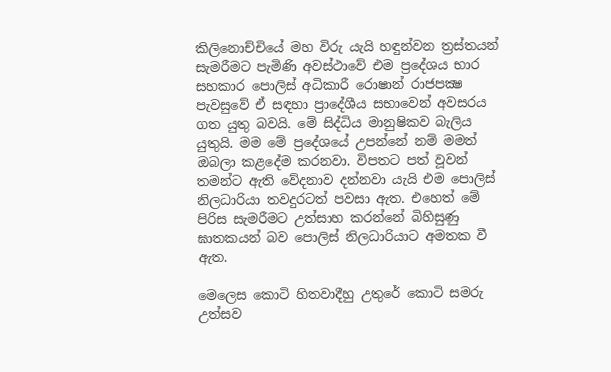කිලිනොච්චියේ මහ විරු යැයි හඳුන්වන ත්‍රස්තයන් සැමරීමට පැමිණි අවස්ථාවේ එම ප්‍රදේශය භාර සහකාර පොලිස් අධිකාරී රොෂාන් රාජපක්‍ෂ පැවසුවේ ඒ සඳහා ප්‍රාදේශීය සභාවෙන් අවසරය ගත යුතු බවයි. මේ සිද්ධිය මානුෂිකව බැලිය යුතුයි. මම මේ ප්‍රදේශයේ උපන්නේ නම් මමත් ඔබලා කළදේම කරනවා. විපතට පත් වූවන් තමන්ට ඇති වේදනාව දන්නවා යැයි එම පොලිස් නිලධාරියා තවදුරටත් පවසා ඇත. එහෙත් මේ පිරිස සැමරීමට උත්සාහ කරන්නේ බිහිසුණු ඝාතකයන් බව පොලිස් නිලධාරියාට අමතක වී ඇත.

මෙලෙස කොටි හිතවාදීහු උතුරේ කොටි සමරු උත්සව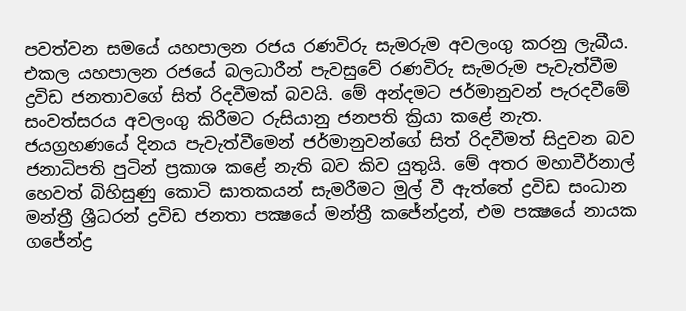පවත්වන සමයේ යහපාලන රජය රණවිරු සැමරුම අවලංගු කරනු ලැබීය. එකල යහපාලන රජයේ බලධාරීන් පැවසුවේ රණවිරු සැමරුම පැවැත්වීම ද්‍රවිඩ ජනතාවගේ සිත් රිදවීමක් බවයි. මේ අන්දමට ජර්මානුවන් පැරදවීමේ සංවත්සරය අවලංගු කිරීමට රුසියානු ජනපති ක්‍රියා කළේ නැත. ජයග්‍රහණයේ දිනය පැවැත්වීමෙන් ජර්මානුවන්ගේ සිත් රිදවීමත් සිදුවන බව ජනාධිපති පුටින් ප්‍රකාශ කළේ නැති බව කිව යුතුයි. මේ අතර මහාවීර්නාල් හෙවත් බිහිසුණු කොටි ඝාතකයන් සැමරීමට මුල් වී ඇත්තේ ද්‍රවිඩ සංධාන මන්ත්‍රී ශ්‍රීධරන් ද්‍රවිඩ ජනතා පක්‍ෂයේ මන්ත්‍රී කජේන්ද්‍රන්, එම පක්‍ෂයේ නායක ගජේන්ද්‍ර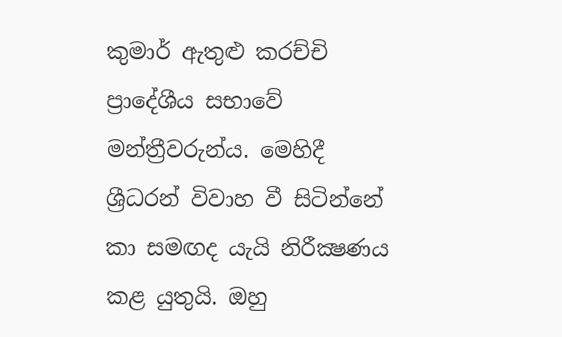කුමාර් ඇතුළු කරච්චි ප්‍රාදේශීය සභාවේ මන්ත්‍රීවරුන්ය. මෙහිදී ශ්‍රීධරන් විවාහ වී සිටින්නේ කා සමඟද යැයි නිරීක්‍ෂණය කළ යුතුයි. ඔහු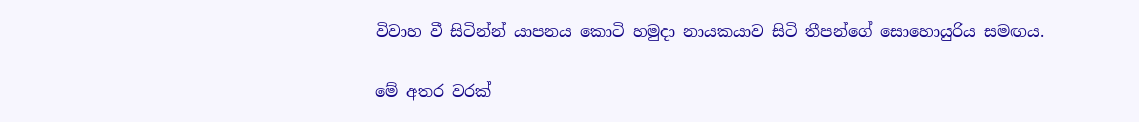විවාහ වී සිටින්න් යාපනය කොටි හමුදා නායකයාව සිටි තීපන්ගේ සොහොයුරිය සමඟය.

මේ අතර වරක්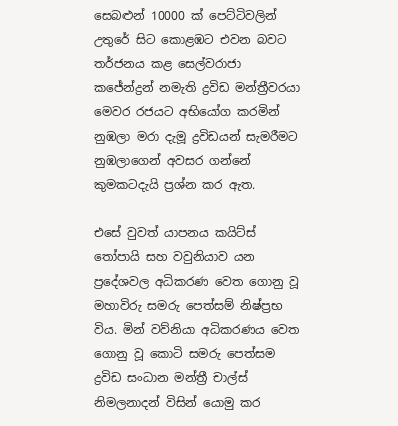සෙබළුන් 10000 ක් පෙට්ටිවලින් උතුරේ සිට කොළඹට එවන බවට තර්ජනය කළ සෙල්වරාජා කජේන්ද්‍රන් නමැති ද්‍රවිඩ මන්ත්‍රීවරයා මෙවර රජයට අභියෝග කරමින් නුඹලා මරා දැමූ ද්‍රවිඩයන් සැමරීමට නුඹලාගෙන් අවසර ගන්නේ කුමකටදැයි ප්‍රශ්න කර ඇත.

එසේ වුවත් යාපනය කයිට්ස් තෝපායි සහ වවුනියාව යන ප්‍රදේශවල අධිකරණ වෙත ගොනු වූ මහාවිරු සමරු පෙත්සම් නිෂ්ප්‍රභ විය. මින් වව්නියා අධිකරණය වෙත ගොනු වූ කොටි සමරු පෙත්සම ද්‍රවිඩ සංධාන මන්ත්‍රී චාල්ස් නිමලනාදන් විසින් යොමු කර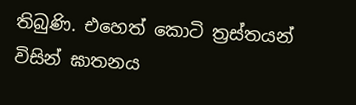තිබුණි. එහෙත් කොටි ත්‍රස්තයන් විසින් ඝාතනය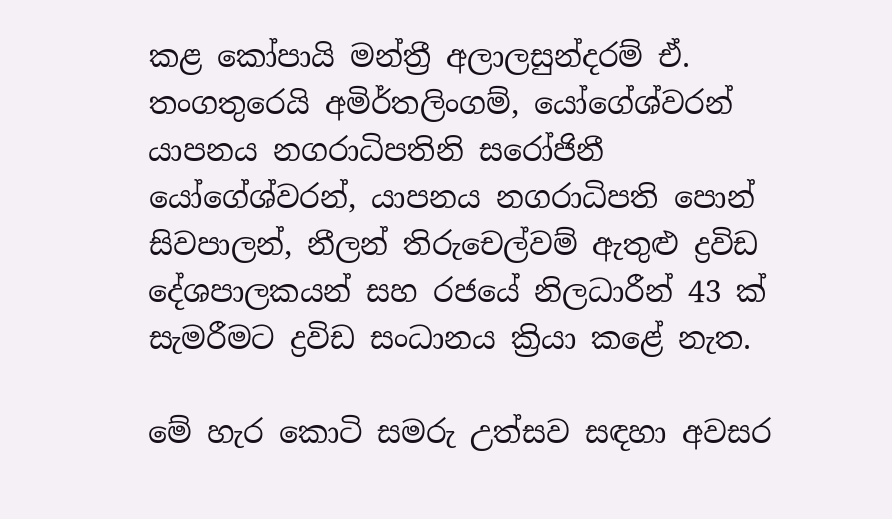කළ කෝපායි මන්ත්‍රී අලාලසුන්දරම් ඒ. තංගතුරෙයි අමිර්තලිංගම්, යෝගේශ්වරන් යාපනය නගරාධිපතිනි සරෝජිනී යෝගේශ්වරන්, යාපනය නගරාධිපති පොන් සිවපාලන්, නීලන් තිරුචෙල්වම් ඇතුළු ද්‍රවිඩ දේශපාලකයන් සහ රජයේ නිලධාරීන් 43 ක් සැමරීමට ද්‍රවිඩ සංධානය ක්‍රියා කළේ නැත.

මේ හැර කොටි සමරු උත්සව සඳහා අවසර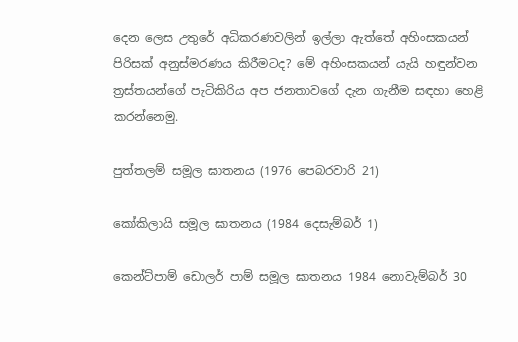දෙන ලෙස උතුරේ අධිකරණවලින් ඉල්ලා ඇත්තේ අහිංසකයන් පිරිසක් අනුස්මරණය කිරීමටද? මේ අහිංසකයන් යැයි හඳුන්වන ත්‍රස්තයන්ගේ පැටිකිරිය අප ජනතාවගේ දැන ගැනීම සඳහා හෙළි කරන්නෙමු.

පුත්තලම් සමූල ඝාතනය (1976 පෙබරවාරි 21)

කෝකිලායි සමූල ඝාතනය (1984 දෙසැම්බර් 1)

කෙන්ට්පාම් ඩොලර් පාම් සමූල ඝාතනය 1984 නොවැම්බර් 30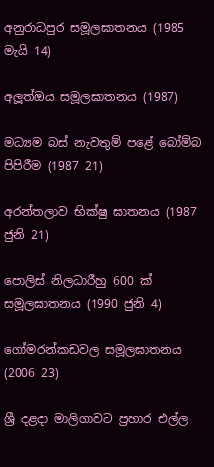අනුරාධපුර සමූලඝාතනය (1985 මැයි 14)

අලූත්ඔය සමූලඝාතනය (1987)

මධ්‍යම බස් නැවතුම් පළේ බෝම්බ පිපිරීම (1987 21)

අරන්තලාව භික්ෂු ඝාතනය (1987 ජුනි 21)

පොලිස් නිලධාරීහු 600 ක් සමූලඝාතනය (1990 ජුනි 4)

ගෝමරන්කඩවල සමූලඝාතනය (2006 23)

ශ්‍රී දළදා මාලිගාවට ප්‍රහාර එල්ල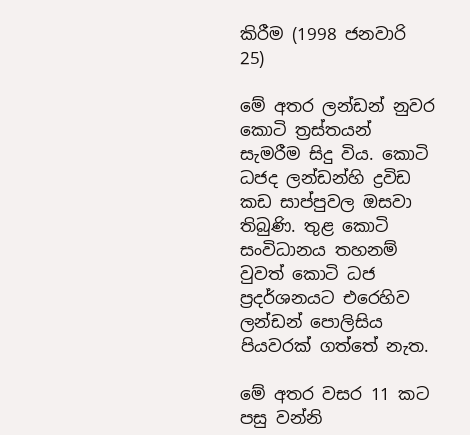කිරීම (1998 ජනවාරි 25)

මේ අතර ලන්ඩන් නුවර කොටි ත්‍රස්තයන් සැමරීම සිදු විය. කොටි ධජද ලන්ඩන්හි ද්‍රවිඩ කඩ සාප්පුවල ඔසවා තිබුණි. තුළ කොටි සංවිධානය තහනම් වුවත් කොටි ධජ ප්‍රදර්ශනයට එරෙහිව ලන්ඩන් පොලිසිය පියවරක් ගත්තේ නැත.

මේ අතර වසර 11 කට පසු වන්නි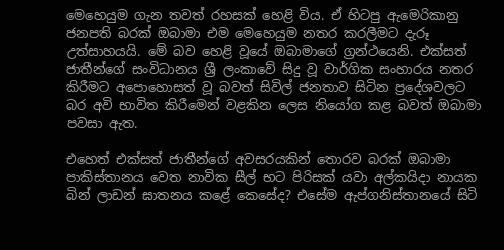මෙහෙයුම ගැන තවත් රහසක් හෙළි විය. ඒ හිටපු ඇමෙරිකානු ජනපති බරක් ඔබාමා එම මෙහෙයුම නතර කරලීමට දැරූ උත්සාහයයි. මේ බව හෙළි වූයේ ඔබාමාගේ ග්‍රන්ථයෙනි. එක්සත් ජාතීන්ගේ සංවිධානය ශ්‍රී ලංකාවේ සිදු වූ වාර්ගික සංහාරය නතර කිරීමට අපොහොසත් වූ බවත් සිවිල් ජනතාව සිටින ප්‍රදේශවලට බර අවි භාවිත කිරීමෙන් වළකින ලෙස නියෝග කළ බවත් ඔබාමා පවසා ඇත.

එහෙත් එක්සත් ජාතීන්ගේ අවසරයකින් තොරව බරක් ඔබාමා පාකිස්තානය වෙත නාවික සීල් භට පිරිසක් යවා අල්කයිදා නායක බින් ලාඩන් ඝාතනය කළේ කෙසේද? එසේම ඇප්ගනිස්තානයේ සිටි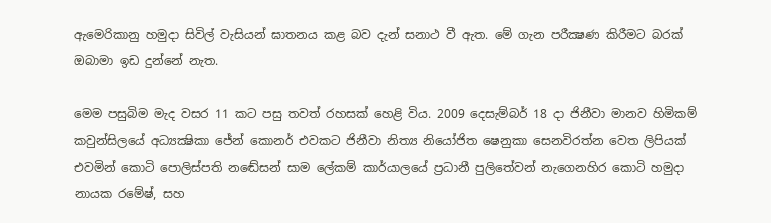ඇමෙරිකානු හමුදා සිවිල් වැසියන් ඝාතනය කළ බව දැන් සනාථ වී ඇත. මේ ගැන පරීක්‍ෂණ කිරීමට බරක් ඔබාමා ඉඩ දුන්නේ නැත.

මෙම පසුබිම මැද වසර 11 කට පසු තවත් රහසක් හෙළි විය. 2009 දෙසැම්බර් 18 දා ජිනීවා මානව හිමිකම් කවුන්සිලයේ අධ්‍යක්‍ෂිකා ජේන් කොනර් එවකට ජිනීවා නිත්‍ය නියෝජිත ෂෙනුකා සෙනවිරත්න වෙත ලිපියක් එවමින් කොටි පොලිස්පති නඬේසන් සාම ලේකම් කාර්යාලයේ ප්‍රධානී පුලිතේවන් නැගෙනහිර කොටි හමුදා නායක රමේෂ්, සහ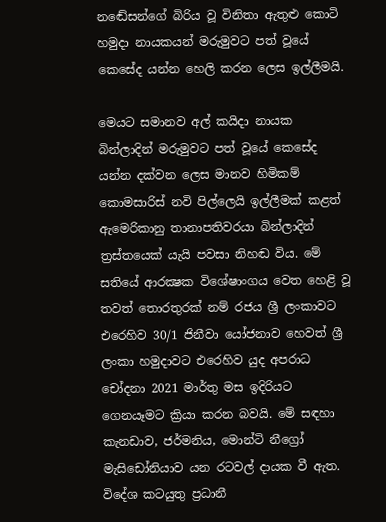නඬේසන්ගේ බිරිය වූ විනිතා ඇතුළු කොටි හමුදා නායකයන් මරුමුවට පත් වූයේ කෙසේද යන්න හෙලි කරන ලෙස ඉල්ලීමයි.

මෙයට සමානව අල් කයිදා නායක බින්ලාදින් මරුමුවට පත් වූයේ කෙසේද යන්න දක්වන ලෙස මානව හිමිකම් කොමසාරිස් නවි පිල්ලෙයි ඉල්ලීමක් කළත් ඇමෙරිකානු තානාපතිවරයා බින්ලාදින් ත්‍රස්තයෙක් යැයි පවසා නිහඬ විය. මේ සතියේ ආරක්‍ෂක විශේෂාංගය වෙත හෙළි වූ තවත් තොරතුරක් නම් රජය ශ්‍රී ලංකාවට එරෙහිව 30/1 ජිනීවා යෝජනාව හෙවත් ශ්‍රී ලංකා හමුදාවට එරෙහිව යුද අපරාධ චෝදනා 2021 මාර්තු මස ඉදිරියට ගෙනයෑමට ක්‍රියා කරන බවයි. මේ සඳහා කැනඩාව, ජර්මනිය, මොන්ටි නීග්‍රෝ මැසිඩෝනියාව යන රටවල් දායක වී ඇත. විදේශ කටයුතු ප්‍රධානී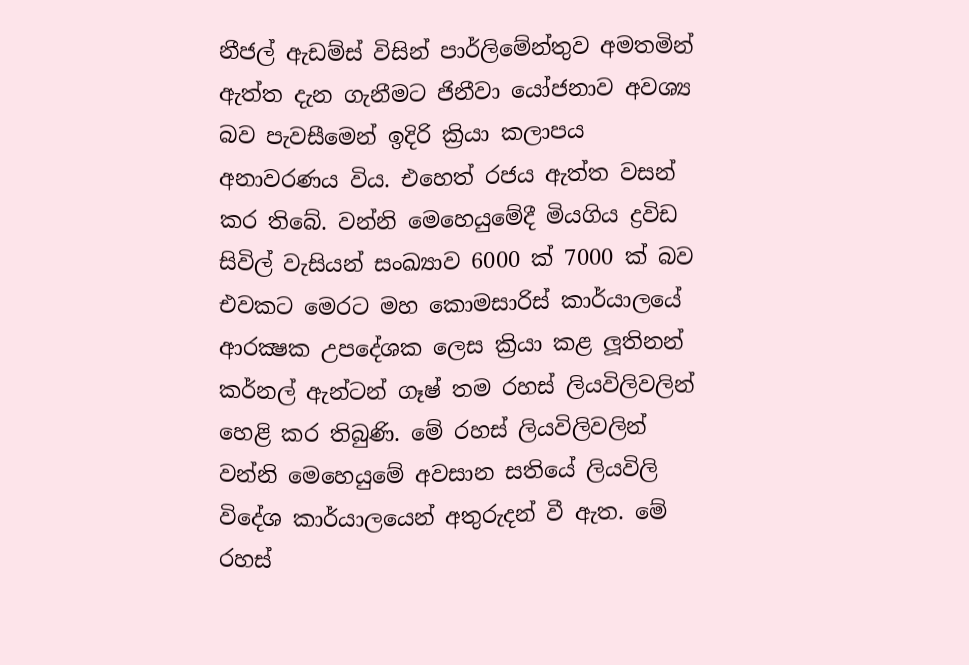නීජල් ඇඩම්ස් විසින් පාර්ලිමේන්තුව අමතමින් ඇත්ත දැන ගැනීමට ජිනීවා යෝජනාව අවශ්‍ය බව පැවසීමෙන් ඉදිරි ක්‍රියා කලාපය අනාවරණය විය. එහෙත් රජය ඇත්ත වසන් කර තිබේ. වන්නි මෙහෙයුමේදී මියගිය ද්‍රවිඩ සිවිල් වැසියන් සංඛ්‍යාව 6000 ක් 7000 ක් බව එවකට මෙරට මහ කොමසාරිස් කාර්යාලයේ ආරක්‍ෂක උපදේශක ලෙස ක්‍රියා කළ ලූතිනන් කර්නල් ඇන්ටන් ගෑෂ් තම රහස් ලියවිලිවලින් හෙළි කර තිබුණි. මේ රහස් ලියවිලිවලින් වන්නි මෙහෙයුමේ අවසාන සතියේ ලියවිලි විදේශ කාර්යාලයෙන් අතුරුදන් වී ඇත. මේ රහස්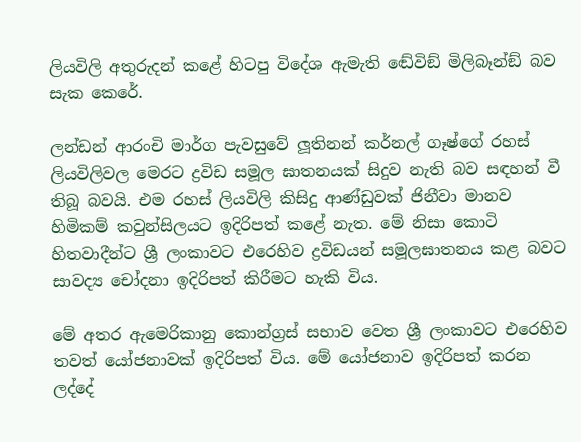ලියවිලි අතුරුදන් කළේ හිටපු විදේශ ඇමැති ඬේවිඞ් මිලිබෑන්ඞ් බව සැක කෙරේ.

ලන්ඩන් ආරංචි මාර්ග පැවසුවේ ලූතිනන් කර්නල් ගෑෂ්ගේ රහස් ලියවිලිවල මෙරට ද්‍රවිඩ සමූල ඝාතනයක් සිදුව නැති බව සඳහන් වී තිබූ බවයි. එම රහස් ලියවිලි කිසිදු ආණ්ඩුවක් ජිනීවා මානව හිමිකම් කවුන්සිලයට ඉදිරිපත් කළේ නැත. මේ නිසා කොටි හිතවාදීන්ට ශ්‍රී ලංකාවට එරෙහිව ද්‍රවිඩයන් සමූලඝාතනය කළ බවට සාවද්‍ය චෝදනා ඉදිරිපත් කිරීමට හැකි විය.

මේ අතර ඇමෙරිකානු කොන්ග්‍රස් සභාව වෙත ශ්‍රී ලංකාවට එරෙහිව තවත් යෝජනාවක් ඉදිරිපත් විය. මේ යෝජනාව ඉදිරිපත් කරන ලද්දේ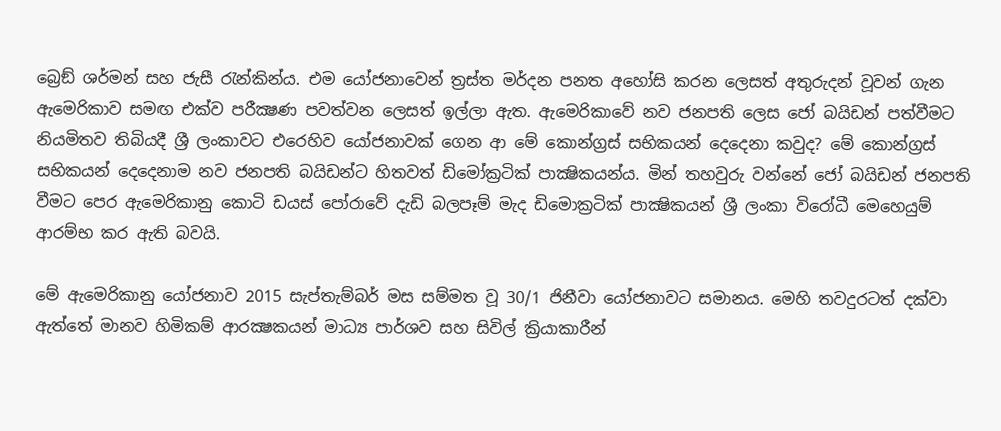බ්‍රෙඞ් ශර්මන් සහ ජැසී රැන්කින්ය. එම යෝජනාවෙන් ත්‍රස්ත මර්දන පනත අහෝසි කරන ලෙසත් අතුරුදන් වූවන් ගැන ඇමෙරිකාව සමඟ එක්ව පරීක්‍ෂණ පවත්වන ලෙසත් ඉල්ලා ඇත. ඇමෙරිකාවේ නව ජනපති ලෙස ජෝ බයිඩන් පත්වීමට නියමිතව තිබියදී ශ්‍රී ලංකාවට එරෙහිව යෝජනාවක් ගෙන ආ මේ කොන්ග්‍රස් සභිකයන් දෙදෙනා කවුද? මේ කොන්ග්‍රස් සභිකයන් දෙදෙනාම නව ජනපති බයිඩන්ට හිතවත් ඩිමෝක්‍රටික් පාක්‍ෂිකයන්ය. මින් තහවුරු වන්නේ ජෝ බයිඩන් ජනපති වීමට පෙර ඇමෙරිකානු කොටි ඩයස් පෝරාවේ දැඩි බලපෑම් මැද ඩිමොක්‍රටික් පාක්‍ෂිකයන් ශ්‍රී ලංකා විරෝධී මෙහෙයුම් ආරම්භ කර ඇති බවයි.

මේ ඇමෙරිකානු යෝජනාව 2015 සැප්තැම්බර් මස සම්මත වූ 30/1 ජිනීවා යෝජනාවට සමානය. මෙහි තවදුරටත් දක්වා ඇත්තේ මානව හිමිකම් ආරක්‍ෂකයන් මාධ්‍ය පාර්ශව සහ සිවිල් ක්‍රියාකාරීන්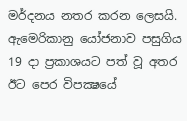මර්දනය නතර කරන ලෙසයි. ඇමෙරිකානු යෝජනාව පසුගිය 19 දා ප්‍රකාශයට පත් වූ අතර ඊට පෙර විපක්‍ෂයේ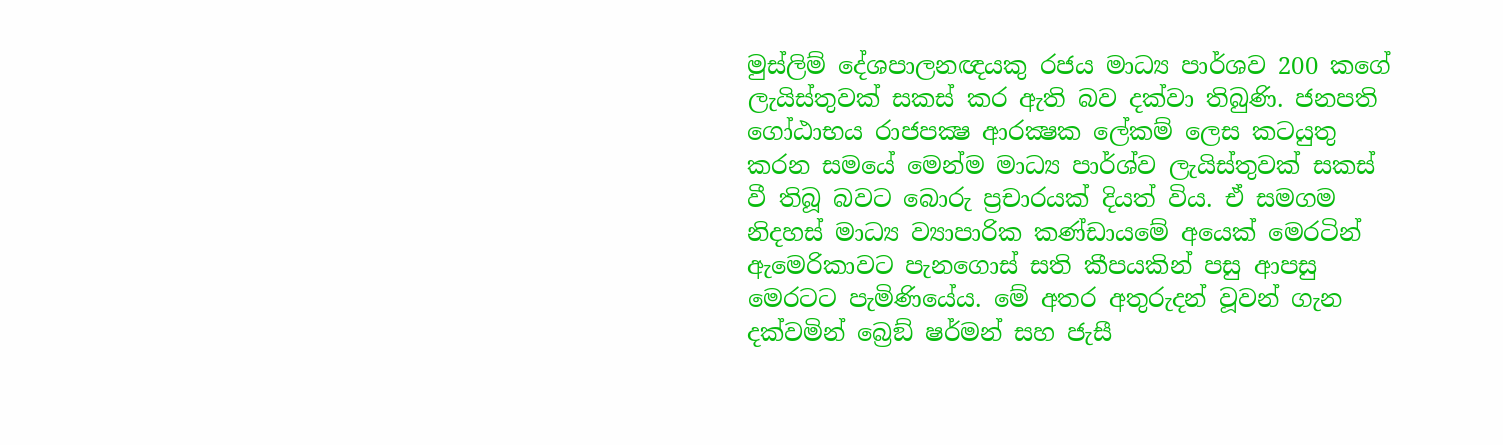මුස්ලිම් දේශපාලනඥයකු රජය මාධ්‍ය පාර්ශව 200 කගේ ලැයිස්තුවක් සකස් කර ඇති බව දක්වා තිබුණි. ජනපති ගෝඨාභය රාජපක්‍ෂ ආරක්‍ෂක ලේකම් ලෙස කටයුතු කරන සමයේ මෙන්ම මාධ්‍ය පාර්ශ්ව ලැයිස්තුවක් සකස් වී තිබූ බවට බොරු ප්‍රචාරයක් දියත් විය. ඒ සමගම නිදහස් මාධ්‍ය ව්‍යාපාරික කණ්ඩායමේ අයෙක් මෙරටින් ඇමෙරිකාවට පැනගොස් සති කීපයකින් පසු ආපසු මෙරටට පැමිණියේය. මේ අතර අතුරුදන් වූවන් ගැන දක්වමින් බ්‍රෙඞ් ෂර්මන් සහ ජැසී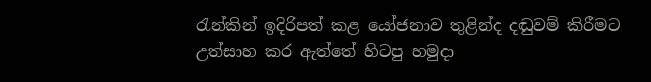රැන්කින් ඉදිරිපත් කළ යෝජනාව තුළින්ද දඬුවම් කිරීමට උත්සාහ කර ඇත්තේ හිටපු හමුදා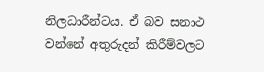නිලධාරීන්ටය. ඒ බව සනාථ වන්නේ අතුරුදන් කිරීම්වලට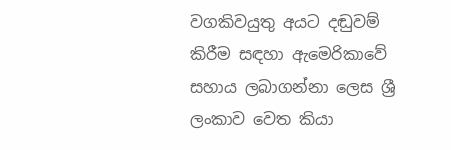වගකිවයුතු අයට දඬුවම් කිරීම සඳහා ඇමෙරිකාවේ සහාය ලබාගන්නා ලෙස ශ්‍රී ලංකාව වෙත කියා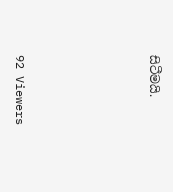සිටීමයි.





92 Viewers